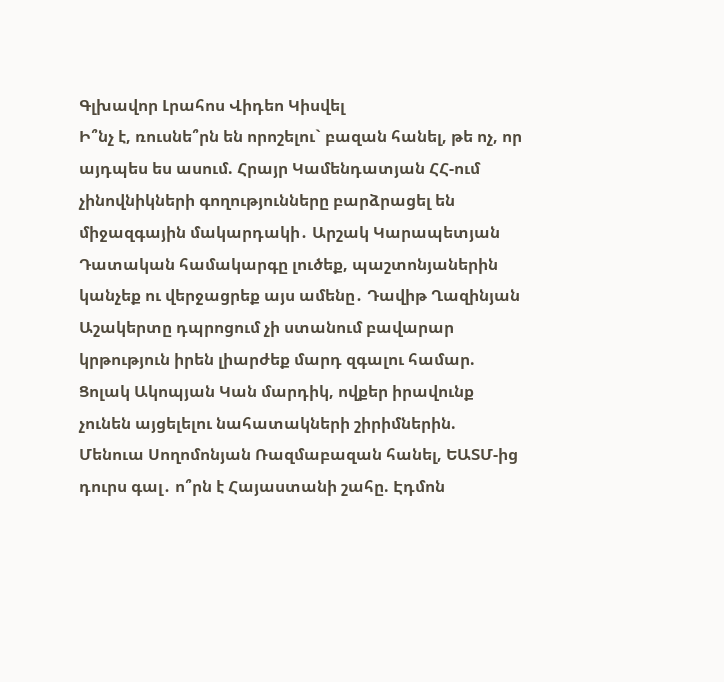Գլխավոր Լրահոս Վիդեո Կիսվել
Ի՞նչ է, ռուսնե՞րն են որոշելու` բազան հանել, թե ոչ, որ այդպես ես ասում. Հրայր Կամենդատյան ՀՀ-ում չինովնիկների գողությունները բարձրացել են միջազգային մակարդակի․ Արշակ Կարապետյան Դատական համակարգը լուծեք, պաշտոնյաներին կանչեք ու վերջացրեք այս ամենը․ Դավիթ Ղազինյան Աշակերտը դպրոցում չի ստանում բավարար կրթություն իրեն լիարժեք մարդ զգալու համար. Ցոլակ Ակոպյան Կան մարդիկ, ովքեր իրավունք չունեն այցելելու նահատակների շիրիմներին. Մենուա Սողոմոնյան Ռազմաբազան հանել, ԵԱՏՄ-ից դուրս գալ․ ո՞րն է Հայաստանի շահը. Էդմոն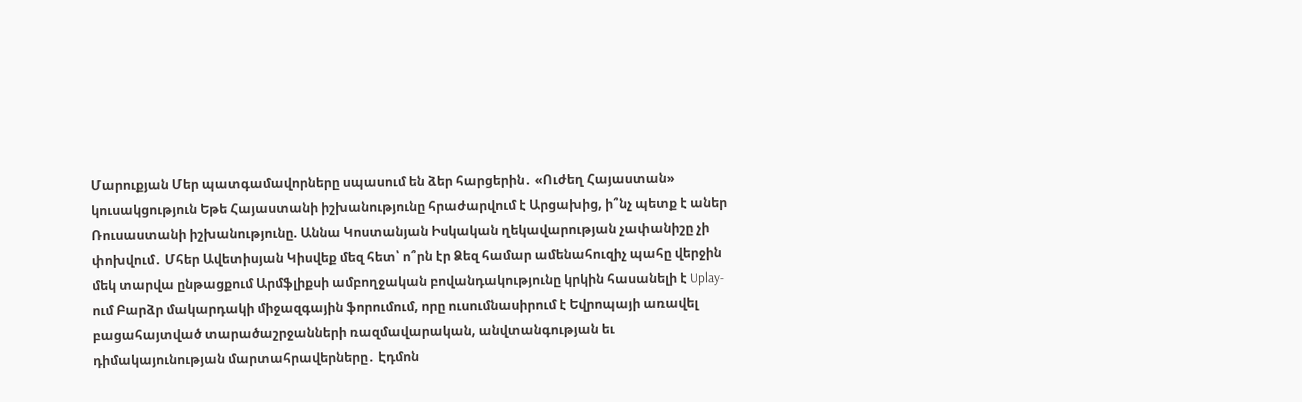Մարուքյան Մեր պատգամավորները սպասում են ձեր հարցերին․ «Ուժեղ Հայաստան» կուսակցություն Եթե Հայաստանի իշխանությունը հրաժարվում է Արցախից, ի՞նչ պետք է աներ Ռուսաստանի իշխանությունը. Աննա Կոստանյան Իսկական ղեկավարության չափանիշը չի փոխվում․ Մհեր Ավետիսյան Կիսվեք մեզ հետ՝ ո՞րն էր Ձեզ համար ամենահուզիչ պահը վերջին մեկ տարվա ընթացքում Արմֆլիքսի ամբողջական բովանդակությունը կրկին հասանելի է Uplay-ում Բարձր մակարդակի միջազգային ֆորումում, որը ուսումնասիրում է Եվրոպայի առավել բացահայտված տարածաշրջանների ռազմավարական, անվտանգության եւ դիմակայունության մարտահրավերները․ Էդմոն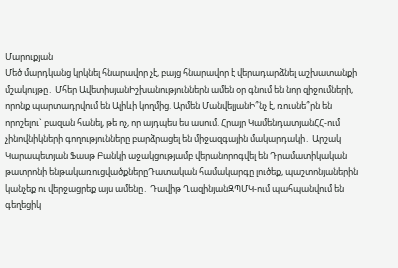Մարուքյան
Մեծ մարդկանց կրկնել հնարավոր չէ, բայց հնարավոր է վերադարձնել աշխատանքի մշակույթը․ Մհեր ԱվետիսյանԻշխանություններն ամեն օր գնում են նոր զիջումների, որոնք պարտադրվում են Ալիևի կողմից. Արմեն ՄանվելյանԻ՞նչ է, ռուսնե՞րն են որոշելու` բազան հանել, թե ոչ, որ այդպես ես ասում. Հրայր ԿամենդատյանՀՀ-ում չինովնիկների գողությունները բարձրացել են միջազգային մակարդակի․ Արշակ Կարապետյան Ֆասթ Բանկի աջակցությամբ վերանորոգվել են Դրամատիկական թատրոնի ենթակառուցվածքներըԴատական համակարգը լուծեք, պաշտոնյաներին կանչեք ու վերջացրեք այս ամենը․ Դավիթ ՂազինյանԶՊՄԿ-ում պահպանվում են գեղեցիկ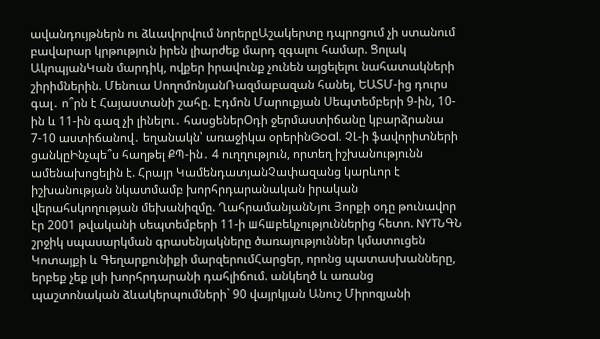ավանդույթներն ու ձևավորվում նորերըԱշակերտը դպրոցում չի ստանում բավարար կրթություն իրեն լիարժեք մարդ զգալու համար. Ցոլակ ԱկոպյանԿան մարդիկ, ովքեր իրավունք չունեն այցելելու նահատակների շիրիմներին. Մենուա ՍողոմոնյանՌազմաբազան հանել, ԵԱՏՄ-ից դուրս գալ․ ո՞րն է Հայաստանի շահը. Էդմոն Մարուքյան Սեպտեմբերի 9-ին, 10-ին և 11-ին գազ չի լինելու․ հասցեներՕդի ջերմաստիճանը կբարձրանա 7-10 աստիճանով․ եղանակն՝ առաջիկա օրերինGoal. ՉԼ-ի ֆավորիտների ցանկըԻնչպե՞ս հաղթել ՔՊ-ին․ 4 ուղղություն, որտեղ իշխանությունն ամենախոցելին է. Հրայր ԿամենդատյանՉափազանց կարևոր է իշխանության նկատմամբ խորհրդարանական իրական վերահսկողության մեխանիզմը. ՂահրամանյանՆյու Յորքի օդը թունավոր էր 2001 թվականի սեպտեմբերի 11-ի шհшբեկչություններից հետո. NYTՆԳՆ շրջիկ սպասարկման գրասենյակները ծառայություններ կմատուցեն Կոտայքի և Գեղարքունիքի մարզերումՀարցեր, որոնց պատասխանները, երբեք չեք լսի խորհրդարանի դահլիճում. անկեղծ և առանց պաշտոնական ձևակերպումների` 90 վայրկյան Անուշ Միրոզյանի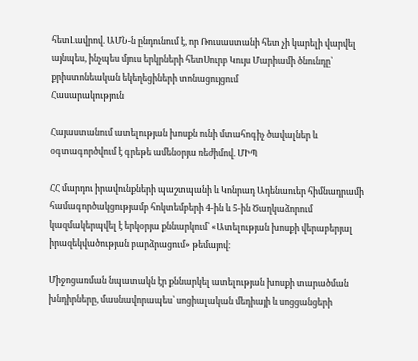հետԼավրով. ԱՄՆ-ն ընդունում է, որ Ռուսաստանի հետ չի կարելի վարվել այնպես, ինչպես մյուս երկրների հետՍուրբ Կույս Մարիամի ծնունդը՝ քրիստոնեական եկեղեցիների տոնացույցում
Հասարակություն

Հայաստանում ատելության խոսքն ունի մտահոգիչ ծավալներ և օգտագործվում է գրեթե ամենօրյա ռեժիմով. ՄԻՊ

ՀՀ մարդու իրավունքների պաշտպանի և Կոնրադ Ադենաուեր հիմնադրամի համագործակցությամբ հոկտեմբերի 4-ին և 5-ին Ծաղկաձորում կազմակերպվել է երկօրյա քննարկում՝ «Ատելության խոսքի վերաբերյալ իրազեկվածության բարձրացում» թեմայով։

Միջոցառման նպատակն էր քննարկել ատելության խոսքի տարածման խնդիրները, մասնավորապես՝ սոցիալական մեդիայի և սոցցանցերի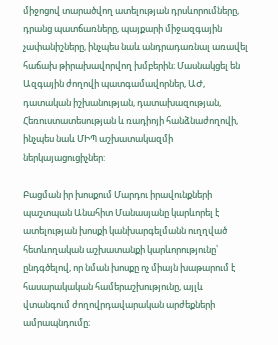միջոցով տարածվող ատելության դրսևորումները, դրանց պատճառները, պայքարի միջազգային չափանիշները, ինչպես նաև անդրադառնալ առավել հաճախ թիրախավորվող խմբերին։ Մասնակցել են Ազգային ժողովի պատգամավորներ, ԱԺ, դատական իշխանության, դատախազության, Հեռուստատեսության և ռադիոյի հանձնաժողովի, ինչպես նաև ՄԻՊ աշխատակազմի ներկայացուցիչներ:

Բացման իր խոսքում Մարդու իրավունքների պաշտպան Անահիտ Մանասյանը կարևորել է ատելության խոսքի կանխարգելմանն ուղղված հետևողական աշխատանքի կարևորությունը՝ ընդգծելով, որ նման խոսքը ոչ միայն խաթարում է հասարակական համերաշխությունը, այլև վտանգում ժողովրդավարական արժեքների ամրապնդումը։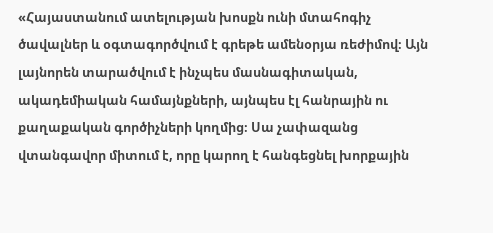«Հայաստանում ատելության խոսքն ունի մտահոգիչ ծավալներ և օգտագործվում է գրեթե ամենօրյա ռեժիմով։ Այն լայնորեն տարածվում է ինչպես մասնագիտական, ակադեմիական համայնքների, այնպես էլ հանրային ու քաղաքական գործիչների կողմից։ Սա չափազանց վտանգավոր միտում է, որը կարող է հանգեցնել խորքային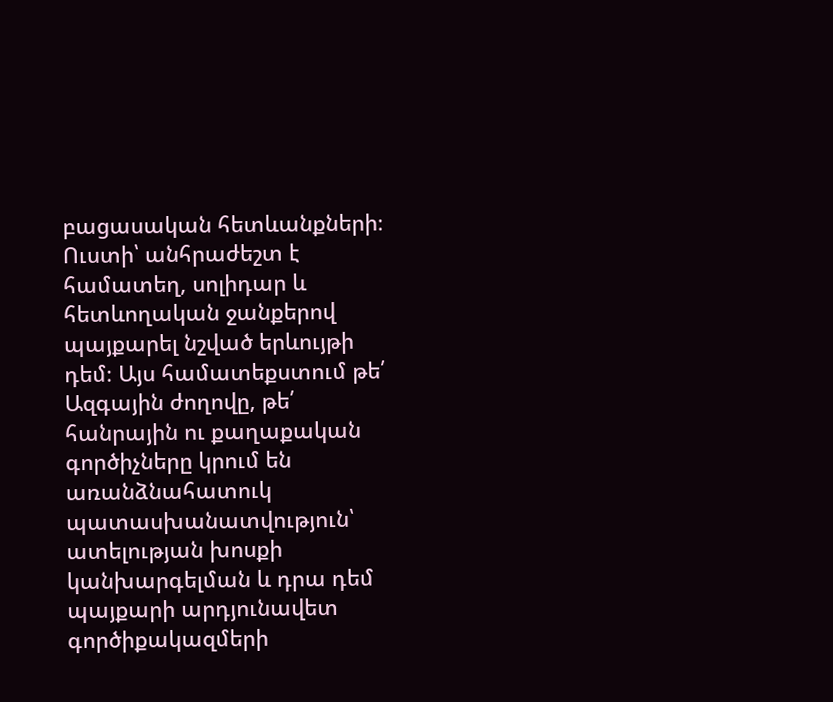բացասական հետևանքների։ Ուստի՝ անհրաժեշտ է համատեղ, սոլիդար և հետևողական ջանքերով պայքարել նշված երևույթի դեմ։ Այս համատեքստում թե՛ Ազգային ժողովը, թե՛ հանրային ու քաղաքական գործիչները կրում են առանձնահատուկ պատասխանատվություն՝ ատելության խոսքի կանխարգելման և դրա դեմ պայքարի արդյունավետ գործիքակազմերի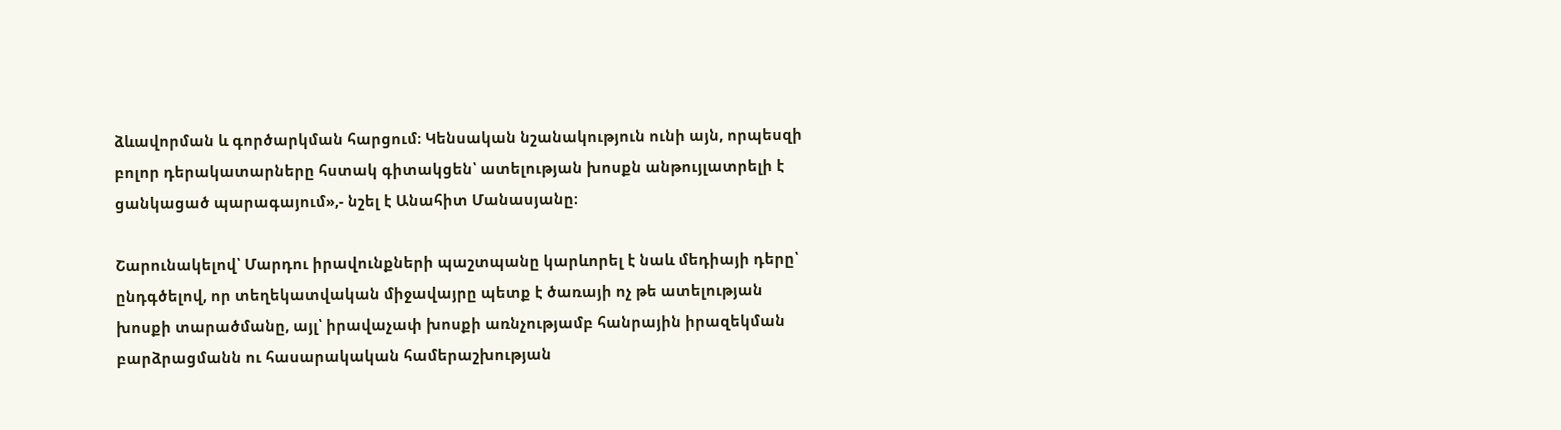ձևավորման և գործարկման հարցում։ Կենսական նշանակություն ունի այն, որպեսզի բոլոր դերակատարները հստակ գիտակցեն՝ ատելության խոսքն անթույլատրելի է ցանկացած պարագայում»,- նշել է Անահիտ Մանասյանը։

Շարունակելով՝ Մարդու իրավունքների պաշտպանը կարևորել է նաև մեդիայի դերը՝ ընդգծելով, որ տեղեկատվական միջավայրը պետք է ծառայի ոչ թե ատելության խոսքի տարածմանը, այլ՝ իրավաչափ խոսքի առնչությամբ հանրային իրազեկման բարձրացմանն ու հասարակական համերաշխության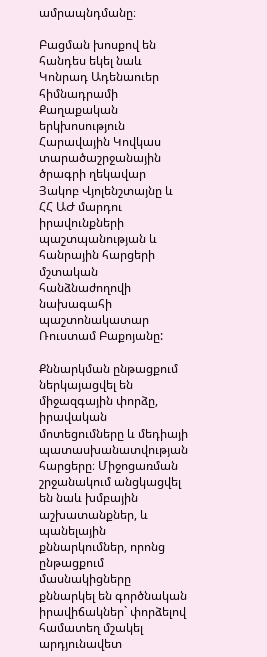ամրապնդմանը։

Բացման խոսքով են հանդես եկել նաև Կոնրադ Ադենաուեր հիմնադրամի Քաղաքական երկխոսություն Հարավային Կովկաս տարածաշրջանային ծրագրի ղեկավար Յակոբ Վյոլենշտայնը և ՀՀ ԱԺ մարդու իրավունքների պաշտպանության և հանրային հարցերի մշտական հանձնաժողովի նախագահի պաշտոնակատար Ռուստամ Բաքոյանը:

Քննարկման ընթացքում ներկայացվել են միջազգային փորձը, իրավական մոտեցումները և մեդիայի պատասխանատվության հարցերը։ Միջոցառման շրջանակում անցկացվել են նաև խմբային աշխատանքներ, և պանելային քննարկումներ, որոնց ընթացքում մասնակիցները քննարկել են գործնական իրավիճակներ` փորձելով համատեղ մշակել արդյունավետ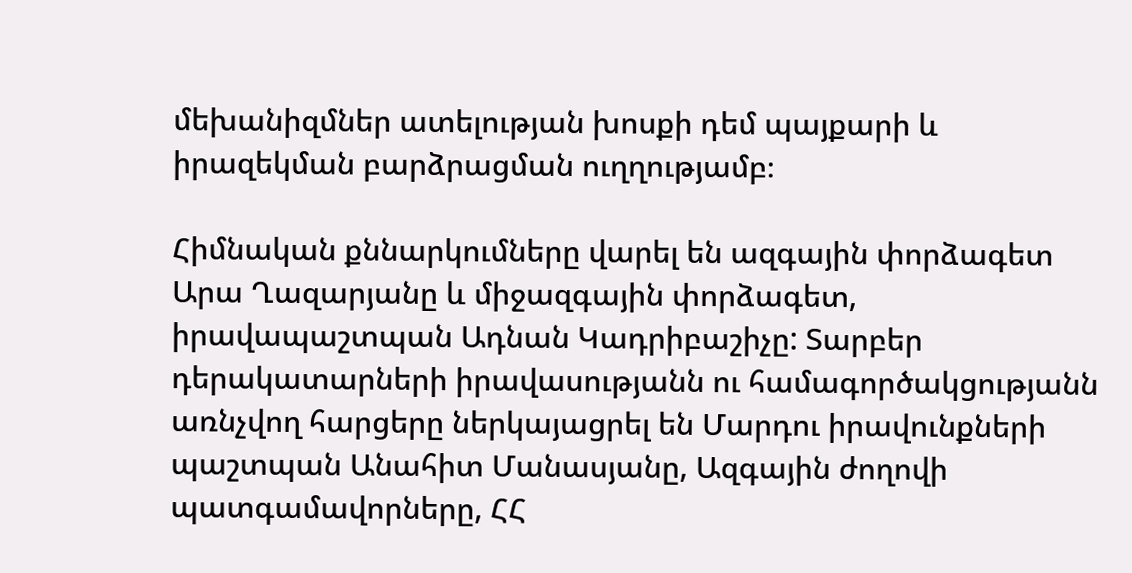մեխանիզմներ ատելության խոսքի դեմ պայքարի և իրազեկման բարձրացման ուղղությամբ։

Հիմնական քննարկումները վարել են ազգային փորձագետ Արա Ղազարյանը և միջազգային փորձագետ, իրավապաշտպան Ադնան Կադրիբաշիչը: Տարբեր դերակատարների իրավասությանն ու համագործակցությանն առնչվող հարցերը ներկայացրել են Մարդու իրավունքների պաշտպան Անահիտ Մանասյանը, Ազգային ժողովի պատգամավորները, ՀՀ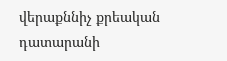վերաքննիչ քրեական դատարանի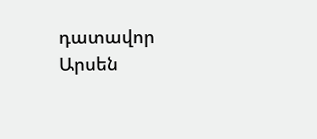դատավոր Արսեն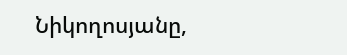Նիկողոսյանը,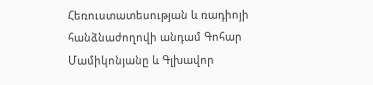Հեռուստատեսության և ռադիոյի հանձնաժողովի անդամ Գոհար Մամիկոնյանը և Գլխավոր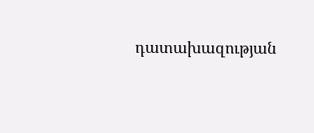դատախազության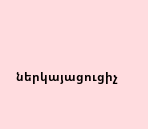ներկայացուցիչ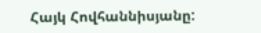Հայկ Հովհաննիսյանը: